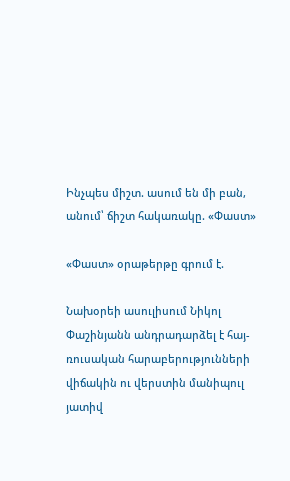Ինչպես միշտ. ասում են մի բան, անում՝ ճիշտ հակառակը. «Փաստ»

«Փաստ» օրաթերթը գրում է.

Նախօրեի ասուլիսում Նիկոլ Փաշինյանն անդրադարձել է հայ-ռուսական հարաբերությունների վիճակին ու վերստին մանիպուլ յատիվ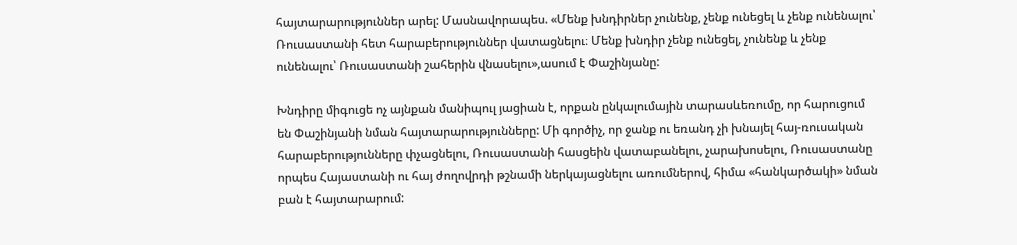հայտարարություններ արել: Մասնավորապես. «Մենք խնդիրներ չունենք, չենք ունեցել և չենք ունենալու՝ Ռուսաստանի հետ հարաբերություններ վատացնելու։ Մենք խնդիր չենք ունեցել, չունենք և չենք ունենալու՝ Ռուսաստանի շահերին վնասելու»,ասում է Փաշինյանը:

Խնդիրը միգուցե ոչ այնքան մանիպուլ յացիան է, որքան ընկալումային տարասևեռումը, որ հարուցում են Փաշինյանի նման հայտարարությունները: Մի գործիչ, որ ջանք ու եռանդ չի խնայել հայ-ռուսական հարաբերությունները փչացնելու, Ռուսաստանի հասցեին վատաբանելու, չարախոսելու, Ռուսաստանը որպես Հայաստանի ու հայ ժողովրդի թշնամի ներկայացնելու առումներով, հիմա «հանկարծակի» նման բան է հայտարարում: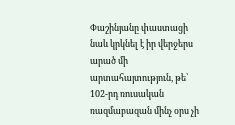Փաշինյանը փաստացի նաև կրկնել է իր վերջերս արած մի արտահայտություն, թե՝ 102-րդ ռուսական ռազմաբազան մինչ օրս չի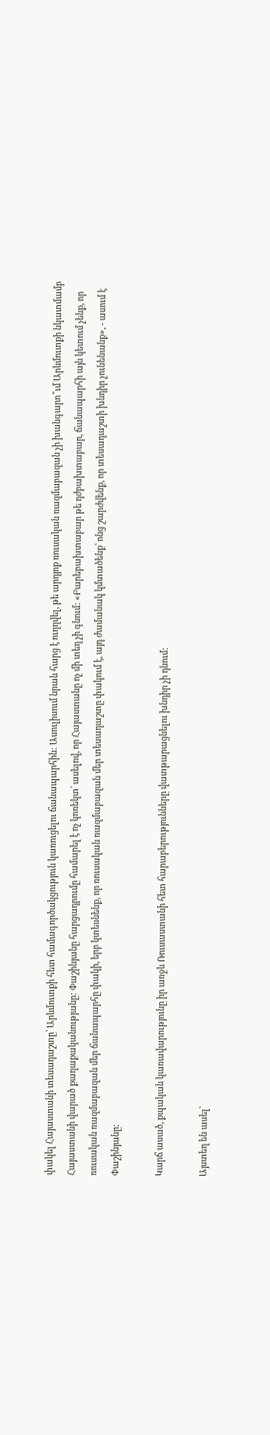փակել Հայաստանի տեսադաշտը՝ Արևմուտքի հետ համագործակցություն կառուցելու ճանապարհին: Ասուլիսում նրան հարց է ուղղվել, թե արդյոք ռուսական ռազմաբազան չի խանգարո՞ւմ Արևմուտքի նկատմամբ Հայաստանի վարած քաղաքականությանը: Փաշինյանը հարցադրումը համարել է ոչ կոռեկտ՝ ասելով, որ Հայաստանը ոչ մի տեղ չի գնում: «Բարեբախտաբար թե դժբախտաբար, ճանապարհի այն կետում չենք, որ ռուսական ռազմաբազան մեր ճանապարհը փակի, երբ կտեսնենք, որ ռուսական ռազմաբազան մեր տեսադաշտը փակում է, այդ ժամանակ կմտածենք՝ ոնց շարժվենք, որ տեսադաշտի խնդիր չունենանք», - ասում է Փաշինյանը:

Կարճ ասած, քպական կառավարությունը իր առջև Ռուսաստանի հետ հարաբերությունները վատթարացնելու խնդիր չի դնում:

Այստեղ են ասել՝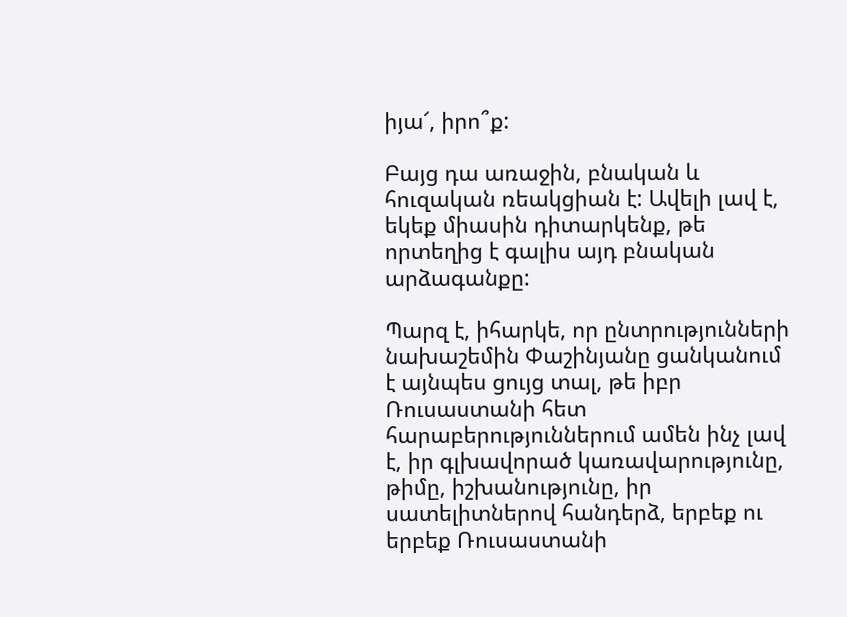իյա՜, իրո՞ք:

Բայց դա առաջին, բնական և հուզական ռեակցիան է: Ավելի լավ է, եկեք միասին դիտարկենք, թե որտեղից է գալիս այդ բնական արձագանքը:

Պարզ է, իհարկե, որ ընտրությունների նախաշեմին Փաշինյանը ցանկանում է այնպես ցույց տալ, թե իբր Ռուսաստանի հետ հարաբերություններում ամեն ինչ լավ է, իր գլխավորած կառավարությունը, թիմը, իշխանությունը, իր սատելիտներով հանդերձ, երբեք ու երբեք Ռուսաստանի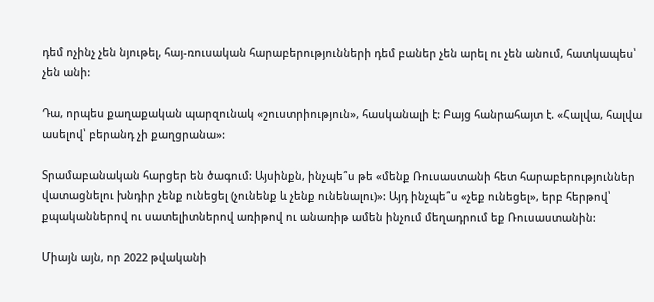դեմ ոչինչ չեն նյութել, հայ-ռուսական հարաբերությունների դեմ բաներ չեն արել ու չեն անում, հատկապես՝ չեն անի:

Դա, որպես քաղաքական պարզունակ «շուստրիություն», հասկանալի է: Բայց հանրահայտ է. «Հալվա, հալվա ասելով՝ բերանդ չի քաղցրանա»:

Տրամաբանական հարցեր են ծագում: Այսինքն, ինչպե՞ս թե «մենք Ռուսաստանի հետ հարաբերություններ վատացնելու խնդիր չենք ունեցել (չունենք և չենք ունենալու)»: Այդ ինչպե՞ս «չեք ունեցել», երբ հերթով՝ քպականներով ու սատելիտներով առիթով ու անառիթ ամեն ինչում մեղադրում եք Ռուսաստանին:

Միայն այն, որ 2022 թվականի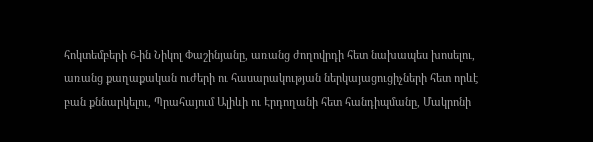հոկտեմբերի 6-ին Նիկոլ Փաշինյանը, առանց ժողովրդի հետ նախապես խոսելու, առանց քաղաքական ուժերի ու հասարակության ներկայացուցիչների հետ որևէ բան քննարկելու, Պրահայում Ալիևի ու Էրդողանի հետ հանդիպմանը, Մակրոնի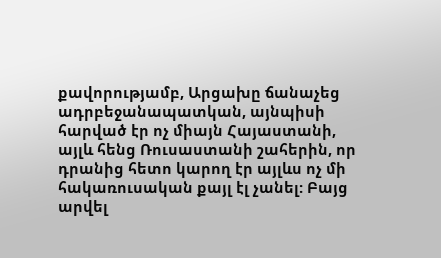քավորությամբ, Արցախը ճանաչեց ադրբեջանապատկան, այնպիսի հարված էր ոչ միայն Հայաստանի, այլև հենց Ռուսաստանի շահերին, որ դրանից հետո կարող էր այլևս ոչ մի հակառուսական քայլ էլ չանել: Բայց արվել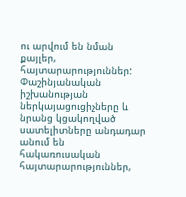ու արվում են նման քայլեր, հայտարարություններ: Փաշինյանական իշխանության ներկայացուցիչները և նրանց կցակողված սատելիտները անդադար անում են հակառուսական հայտարարություններ,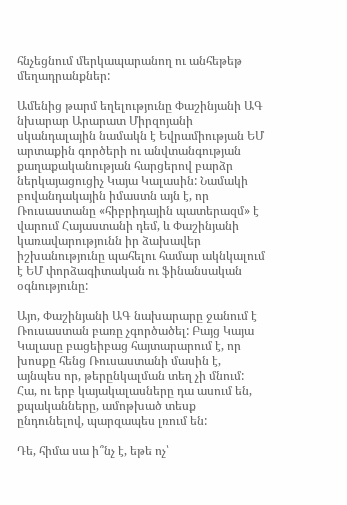հնչեցնում մերկապարանող ու անհեթեթ մեղադրանքներ:

Ամենից թարմ եղելությունը Փաշինյանի ԱԳ նխարար Արարատ Միրզոյանի սկանդալային նամակն է Եվրամիության ԵՄ արտաքին գործերի ու անվտանգության քաղաքականության հարցերով բարձր ներկայացուցիչ Կայա Կալասին: Նամակի բովանդակային իմաստն այն է, որ Ռուսաստանը «հիբրիդային պատերազմ» է վարում Հայաստանի դեմ, և Փաշինյանի կառավարությունն իր ձախավեր իշխանությունը պահելու համար ակնկալում է ԵՄ փորձագիտական ու ֆինանսական օգնությունը:

Այո, Փաշինյանի ԱԳ նախարարը ջանում է Ռուսաստան բառը չգործածել: Բայց Կայա Կալասը բացեիբաց հայտարարում է, որ խոսքը հենց Ռուսաստանի մասին է, այնպես որ, թերընկալման տեղ չի մնում: Հա, ու երբ կայակալասները դա ասում են, քպականները, ամոթխած տեսք ընդունելով, պարզապես լռում են:

Դե, հիմա սա ի՞նչ է, եթե ոչ՝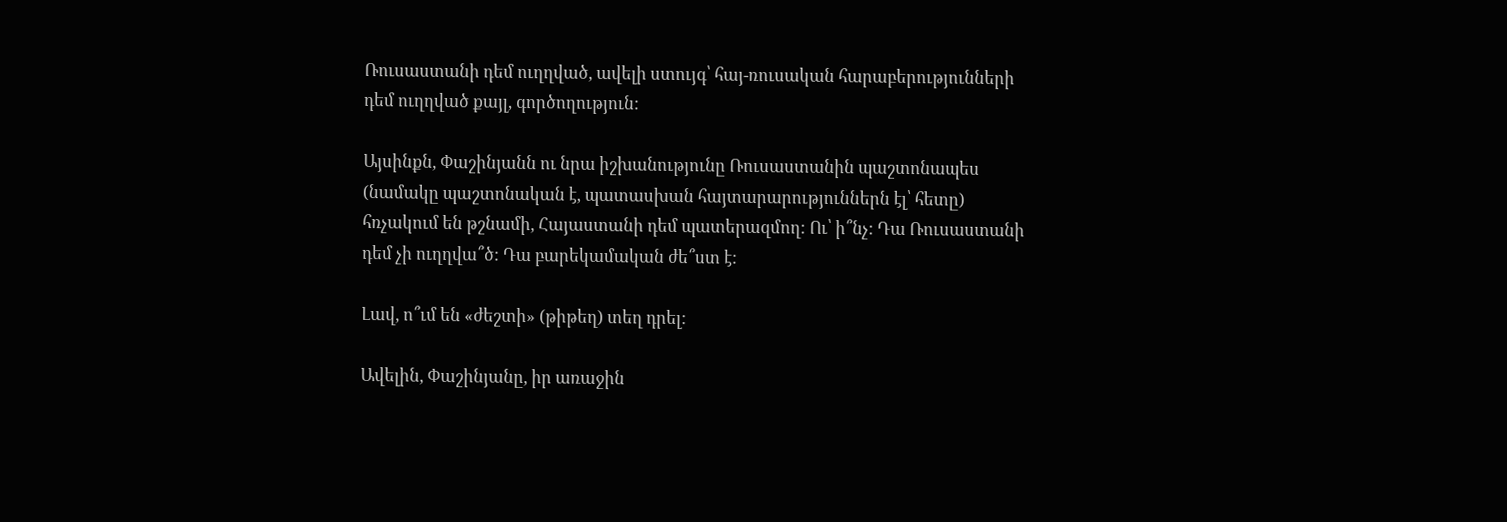Ռուսաստանի դեմ ուղղված, ավելի ստույգ՝ հայ-ռուսական հարաբերությունների դեմ ուղղված քայլ, գործողություն:

Այսինքն, Փաշինյանն ու նրա իշխանությունը Ռուսաստանին պաշտոնապես (նամակը պաշտոնական է, պատասխան հայտարարություններն էլ՝ հետը) հռչակում են թշնամի, Հայաստանի դեմ պատերազմող: Ու՝ ի՞նչ: Դա Ռուսաստանի դեմ չի ուղղվա՞ծ: Դա բարեկամական ժե՞ստ է:

Լավ, ո՞ւմ են «ժեշտի» (թիթեղ) տեղ դրել:

Ավելին, Փաշինյանը, իր առաջին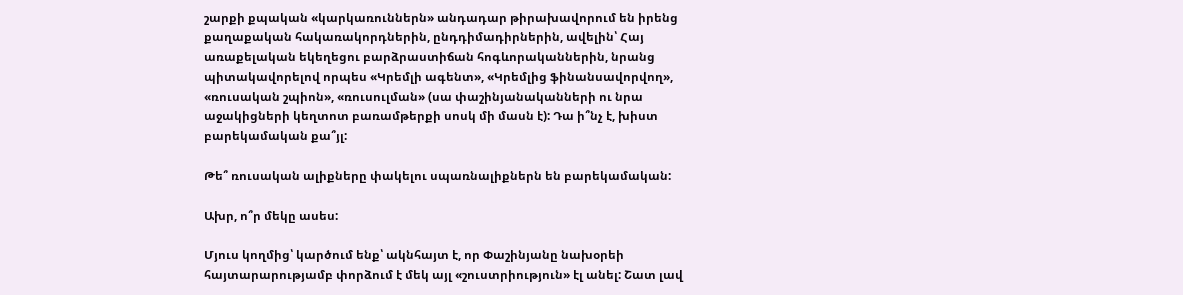շարքի քպական «կարկառուններն» անդադար թիրախավորում են իրենց քաղաքական հակառակորդներին, ընդդիմադիրներին, ավելին՝ Հայ առաքելական եկեղեցու բարձրաստիճան հոգևորականներին, նրանց պիտակավորելով որպես «Կրեմլի ագենտ», «Կրեմլից ֆինանսավորվող», «ռուսական շպիոն», «ռուսուլման» (սա փաշինյանականների ու նրա աջակիցների կեղտոտ բառամթերքի սոսկ մի մասն է): Դա ի՞նչ է, խիստ բարեկամական քա՞յլ:

Թե՞ ռուսական ալիքները փակելու սպառնալիքներն են բարեկամական:

Ախր, ո՞ր մեկը ասես:

Մյուս կողմից՝ կարծում ենք՝ ակնհայտ է, որ Փաշինյանը նախօրեի հայտարարությամբ փորձում է մեկ այլ «շուստրիություն» էլ անել: Շատ լավ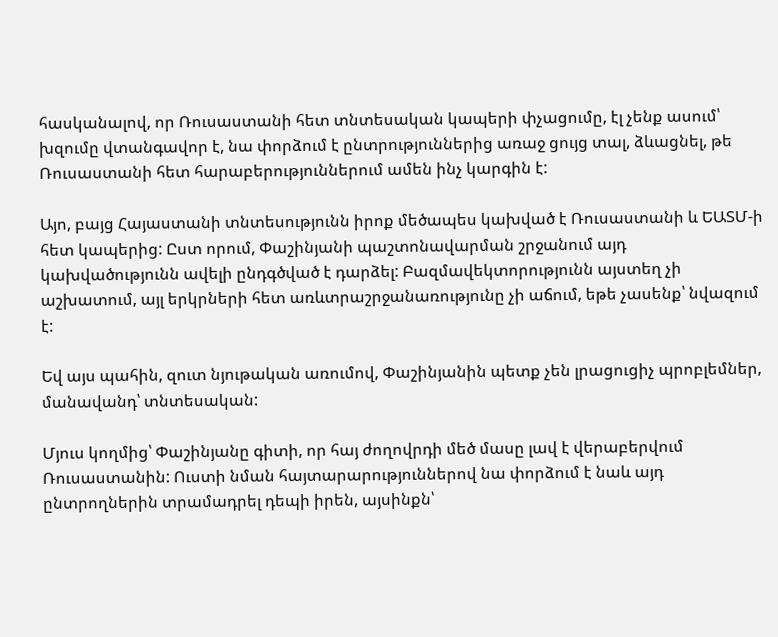հասկանալով, որ Ռուսաստանի հետ տնտեսական կապերի փչացումը, էլ չենք ասում՝ խզումը վտանգավոր է, նա փորձում է ընտրություններից առաջ ցույց տալ, ձևացնել, թե Ռուսաստանի հետ հարաբերություններում ամեն ինչ կարգին է:

Այո, բայց Հայաստանի տնտեսությունն իրոք մեծապես կախված է Ռուսաստանի և ԵԱՏՄ-ի հետ կապերից: Ըստ որում, Փաշինյանի պաշտոնավարման շրջանում այդ կախվածությունն ավելի ընդգծված է դարձել: Բազմավեկտորությունն այստեղ չի աշխատում, այլ երկրների հետ առևտրաշրջանառությունը չի աճում, եթե չասենք՝ նվազում է:

Եվ այս պահին, զուտ նյութական առումով, Փաշինյանին պետք չեն լրացուցիչ պրոբլեմներ, մանավանդ՝ տնտեսական:

Մյուս կողմից՝ Փաշինյանը գիտի, որ հայ ժողովրդի մեծ մասը լավ է վերաբերվում Ռուսաստանին: Ուստի նման հայտարարություններով նա փորձում է նաև այդ ընտրողներին տրամադրել դեպի իրեն, այսինքն՝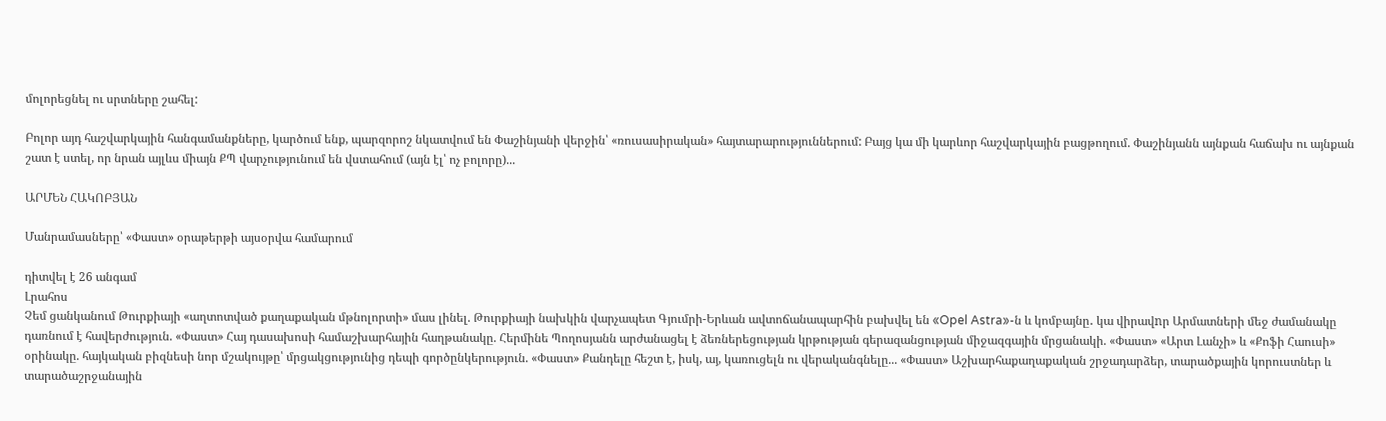մոլորեցնել ու սրտները շահել:

Բոլոր այդ հաշվարկային հանգամանքները, կարծում ենք, պարզորոշ նկատվում են Փաշինյանի վերջին՝ «ռուսասիրական» հայտարարություններում: Բայց կա մի կարևոր հաշվարկային բացթողում. Փաշինյանն այնքան հաճախ ու այնքան շատ է ստել, որ նրան այլևս միայն ՔՊ վարչությունում են վստահում (այն էլ՝ ոչ բոլորը)...

ԱՐՄԵՆ ՀԱԿՈԲՅԱՆ

Մանրամասները՝ «Փաստ» օրաթերթի այսօրվա համարում

դիտվել է 26 անգամ
Լրահոս
Չեմ ցանկանում Թուրքիայի «աղտոտված քաղաքական մթնոլորտի» մաս լինել. Թուրքիայի նախկին վարչապետ Գյումրի-Երևան ավտոճանապարհին բախվել են «Opel Astra»-ն և կոմբայնը․ կա վիրավnր Արմատների մեջ ժամանակը դառնում է հավերժություն. «Փաստ» Հայ դասախոսի համաշխարհային հաղթանակը. Հերմինե Պողոսյանն արժանացել է ձեռներեցության կրթության գերազանցության միջազգային մրցանակի. «Փաստ» «Արտ Լանչի» և «Քոֆի Հաուսի» օրինակը. հայկական բիզնեսի նոր մշակույթը՝ մրցակցությունից դեպի գործընկերություն. «Փաստ» Քանդելը հեշտ է, իսկ, այ, կառուցելն ու վերականգնելը... «Փաստ» Աշխարհաքաղաքական շրջադարձեր, տարածքային կորուստներ և տարածաշրջանային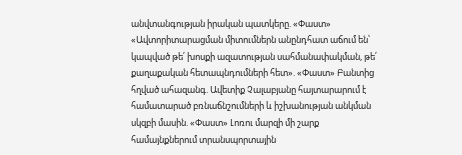անվտանգության իրական պատկերը. «Փաստ» «Ավտորիտարացման միտումներն անընդհատ աճում են՝ կապված թե՛ խոսքի ազատության սահմանափակման, թե՛ քաղաքական հետապնդումների հետ». «Փաստ» Բանտից հղված ահազանգ. Ավետիք Չալաբյանը հայտարարում է համատարած բռնաճնշումների և իշխանության անկման սկզբի մասին. «Փաստ» Լոռու մարզի մի շարք համայնքներում տրանսպորտային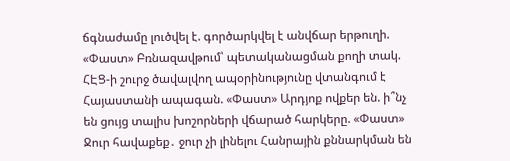ճգնաժամը լուծվել է. գործարկվել է անվճար երթուղի. «Փաստ» Բռնազավթում՝ պետականացման քողի տակ. ՀԷՑ-ի շուրջ ծավալվող ապօրինությունը վտանգում է Հայաստանի ապագան. «Փաստ» Արդյոք ովքեր են. ի՞նչ են ցույց տալիս խոշորների վճարած հարկերը. «Փաստ» Ջուր հավաքեք․ ջուր չի լինելու Հանրային քննարկման են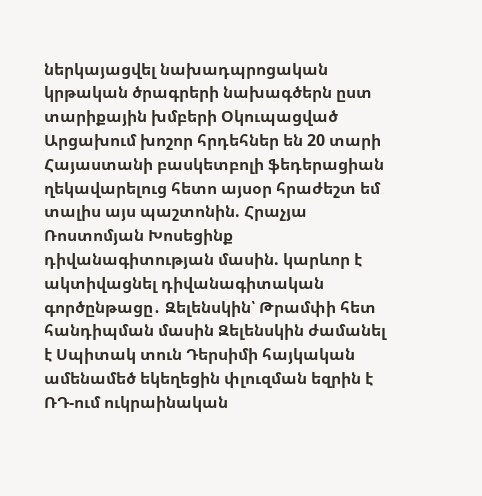ներկայացվել նախադպրոցական կրթական ծրագրերի նախագծերն ըստ տարիքային խմբերի Օկուպացված Արցախում խոշոր հրդեհներ են 20 տարի Հայաստանի բասկետբոլի ֆեդերացիան ղեկավարելուց հետո այսօր հրաժեշտ եմ տալիս այս պաշտոնին. Հրաչյա Ռոստոմյան Խոսեցինք դիվանագիտության մասին. կարևոր է ակտիվացնել դիվանագիտական գործընթացը․ Զելենսկին՝ Թրամփի հետ հանդիպման մասին Զելենսկին ժամանել է Սպիտակ տուն Դերսիմի հայկական ամենամեծ եկեղեցին փլուզման եզրին է ՌԴ-ում ուկրաինական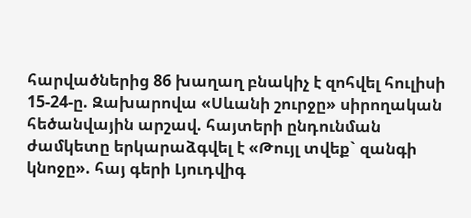հարվածներից 86 խաղաղ բնակիչ է զոհվել հուլիսի 15-24-ը. Զախարովա «Սևանի շուրջը» սիրողական հեծանվային արշավ. հայտերի ընդունման ժամկետը երկարաձգվել է «Թույլ տվեք` զանգի կնոջը». հայ գերի Լյուդվիգ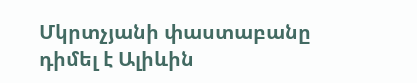Մկրտչյանի փաստաբանը դիմել է Ալիևին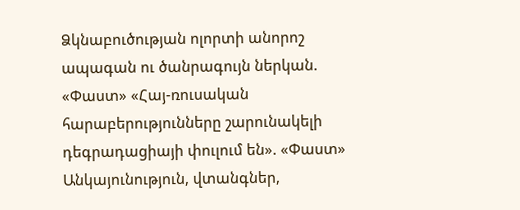Ձկնաբուծության ոլորտի անորոշ ապագան ու ծանրագույն ներկան. «Փաստ» «Հայ-ռուսական հարաբերությունները շարունակելի դեգրադացիայի փուլում են». «Փաստ» Անկայունություն, վտանգներ,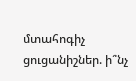մտահոգիչ ցուցանիշներ. ի՞նչ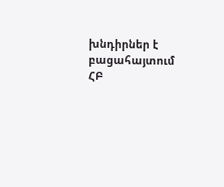խնդիրներ է բացահայտում ՀԲ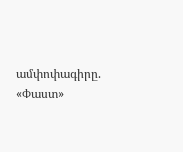ամփոփագիրը. «Փաստ»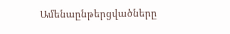Ամենաընթերցվածները